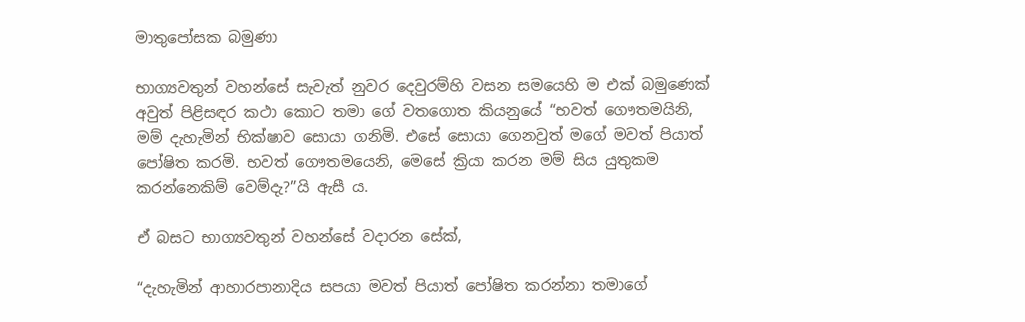මාතුපෝසක බමුණා

භාග්‍යවතුන් වහන්සේ සැවැත් නුවර දෙවුරම්හි වසන සමයෙහි ම එක් බමුණෙක් අවුත් පිළිසඳර කථා කොට තමා ගේ වතගොත කියනුයේ “භවත් ගෞතමයිනි, මම් දැහැමින් භික්ෂාව සොයා ගනිමි. එසේ සොයා ගෙනවුත් මගේ මවත් පියාත් පෝෂිත කරමි. භවත් ගෞතමයෙනි, මෙසේ ක්‍රියා කරන මම් සිය යුතුකම කරන්නෙකිම් වෙම්දැ?”යි ඇසී ය.

ඒ බසට භාග්‍යවතුන් වහන්සේ වදාරන සේක්,

“දැහැමින් ආහාරපානාදිය සපයා මවත් පියාත් පෝෂිත කරන්නා තමාගේ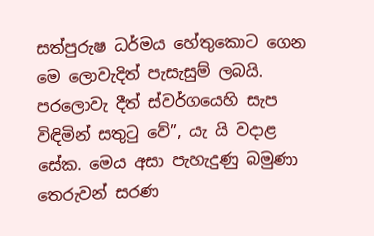සත්පුරුෂ ධර්මය හේතුකොට ගෙන මෙ ලොවැදිත් පැසැසුම් ලබයි. පරලොවැ දීත් ස්වර්ගයෙහි සැප විඳිමින් සතුටු වේ”, යැ යි වදාළ සේක. මෙය අසා පැහැදුණු බමුණා තෙරුවන් සරණ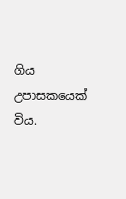ගිය උපාසකයෙක් විය.